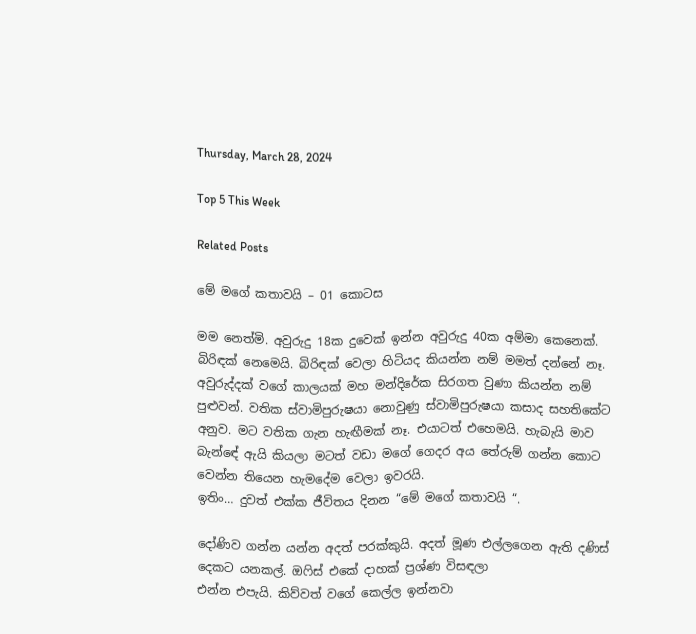Thursday, March 28, 2024

Top 5 This Week

Related Posts

මේ මගේ කතාවයි – 01 කොටස

මම නෙත්මි. අවුරුදු 18ක දුවෙක් ඉන්න අවුරුදු 40ක අම්මා කෙනෙක්. බිරිඳක් නෙමෙයි. බිරිඳක් වෙලා හිටියද කියන්න නම් මමත් දන්නේ නෑ. අවුරුද්දක් වගේ කාලයක් මහ මන්දිරේක සිරගත වුණා කියන්න නම් පුළුවන්. වතික ස්වාමිපුරුෂයා නොවුණු ස්වාමිපුරුෂයා කසාද සහතිකේට අනුව. මට වතික ගැන හැඟීමක් නෑ. එයාටත් එහෙමයි. හැබැයි මාව බැන්ඳේ ඇයි කියලා මටත් වඩා මගේ ගෙදර අය තේරුම් ගන්න කොට වෙන්න තියෙන හැමදේම වෙලා ඉවරයි.
ඉතිං… දුවත් එක්ක ජීවිතය දිනන “මේ මගේ කතාවයි “.

දෝණිව ගන්න යන්න අදත් පරක්කුයි. අදත් මූණ එල්ලගෙන ඇති දණිස් දෙකට යනකල්. ඔෆිස් එකේ දාහක් ප්‍රශ්ණ විසඳලා
එන්න එපැයි. කිව්වත් වගේ කෙල්ල ඉන්නවා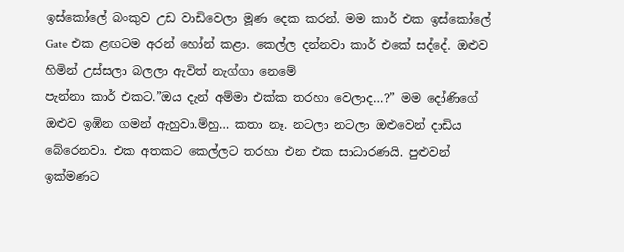ඉස්කෝලේ බංකුව උඩ වාඩිවෙලා මූණ දෙක කරන්. මම කාර් එක ඉස්කෝලේ
Gate එක ළඟටම අරන් හෝන් කළා. කෙල්ල දන්නවා කාර් එකේ සද්දේ. ඔළුව හිමින් උස්සලා බලලා ඇවිත් නැග්ගා නෙමේ
පැන්නා කාර් එකට.”ඔය දැන් අම්මා එක්ක තරහා වෙලාද…?” මම දෝණිගේ ඔළුව ඉඹින ගමන් ඇහුවා.ම්හු… කතා නෑ. නටලා නටලා ඔළුවෙන් දාඩිය බේරෙනවා. එක අතකට කෙල්ලට තරහා එන එක සාධාරණයි. පුළුවන් ඉක්මණට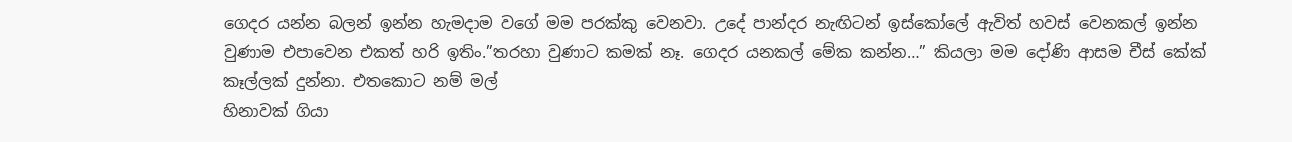ගෙදර යන්න බලන් ඉන්න හැමදාම වගේ මම පරක්කු වෙනවා. උදේ පාන්දර නැඟිටන් ඉස්කෝලේ ඇවිත් හවස් වෙනකල් ඉන්න වුණාම එපාවෙන එකත් හරි ඉතිං.”තරහා වුණාට කමක් නෑ. ගෙදර යනකල් මේක කන්න…” කියලා මම දෝණි ආසම චීස් කේක් කෑල්ලක් දුන්නා. එතකොට නම් මල්
හිනාවක් ගියා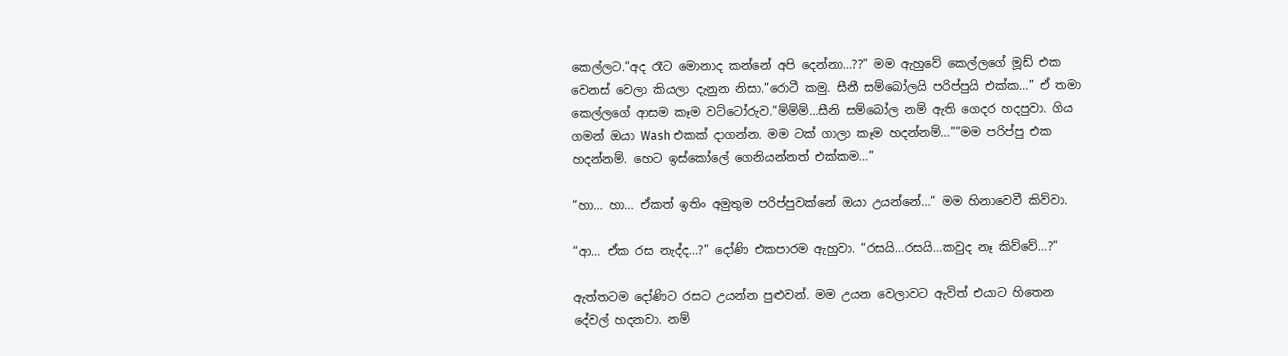කෙල්ලට.”අද රෑට මොනාද කන්නේ අපි දෙන්නා…??” මම ඇහුවේ කෙල්ලගේ මූඩ් එක වෙනස් වෙලා කියලා දැනුන නිසා.”රොටී කමු. සීනී සම්බෝලයි පරිප්පුයි එක්ක…” ඒ තමා කෙල්ලගේ ආසම කෑම වට්ටෝරුව.”ම්ම්ම්…සීනි සම්බෝල නම් ඇති ගෙදර හදපුවා. ගිය ගමන් ඔයා Wash එකක් දාගන්න. මම ටක් ගාලා කෑම හදන්නම්…””මම පරිප්පු එක හදන්නම්. හෙට ඉස්කෝලේ ගෙනියන්නත් එක්කම…”

“හා… හා… ඒකත් ඉතිං අමුතුම පරිප්පුවක්නේ ඔයා උයන්නේ…” මම හිනාවෙවී කිව්වා.

“ආ… ඒක රස නැද්ද…?” දෝණි එකපාරම ඇහුවා. “රසයි…රසයි…කවුද නෑ කිව්වේ…?”

ඇත්තටම දෝණිට රසට උයන්න පුළුවන්. මම උයන වෙලාවට ඇවිත් එයාට හිතෙන දේවල් හදනවා. නම්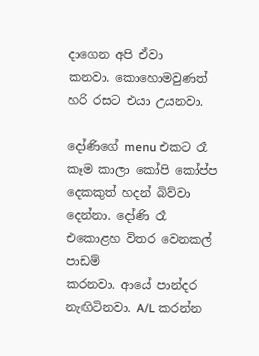දාගෙන අපි ඒවා
කනවා. කොහොමවුණත් හරි රසට එයා උයනවා.

දෝණිගේ menu එකට රෑ කෑම කාලා කෝපි කෝප්ප දෙකකුත් හදන් බිව්වා දෙන්නා. දෝණි රෑ එකොළහ විතර වෙනකල් පාඩම්
කරනවා. ආයේ පාන්දර නැඟිටිනවා. A/L කරන්න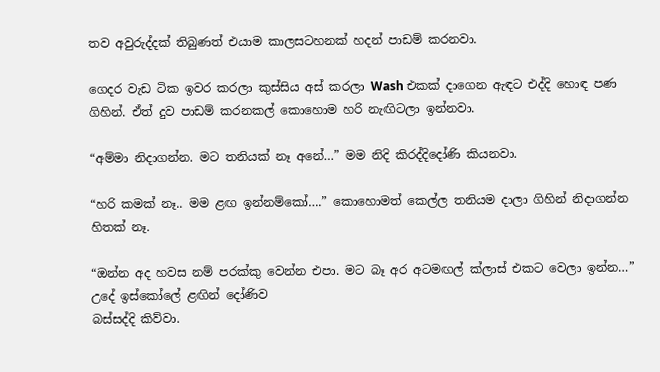තව අවුරුද්දක් තිබුණත් එයාම කාලසටහනක් හදන් පාඩම් කරනවා.

ගෙදර වැඩ ටික ඉවර කරලා කුස්සිය අස් කරලා Wash එකක් දාගෙන ඇඳට එද්දි හොඳ පණ ගිහින්. ඒත් දුව පාඩම් කරනකල් කොහොම හරි නැඟිටලා ඉන්නවා.

“අම්මා නිදාගන්න. මට තනියක් නෑ අනේ…” මම නිදි කිරද්දිදෝණි කියනවා.

“හරි කමක් නෑ.. මම ළඟ ඉන්නම්කෝ….” කොහොමත් කෙල්ල තනියම දාලා ගිහින් නිදාගන්න හිතක් නෑ.

“ඔන්න අද හවස නම් පරක්කු වෙන්න එපා. මට බෑ අර අටමඟල් ක්ලාස් එකට වෙලා ඉන්න…” උදේ ඉස්කෝලේ ළඟින් දෝණිව
බස්සද්දි කිව්වා.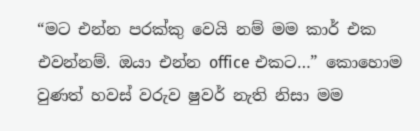“මට එන්න පරක්කු වෙයි නම් මම කාර් එක එවන්නම්. ඔයා එන්න office එකට…” කොහොම වුණත් හවස් වරුව ෂුවර් නැති නිසා මම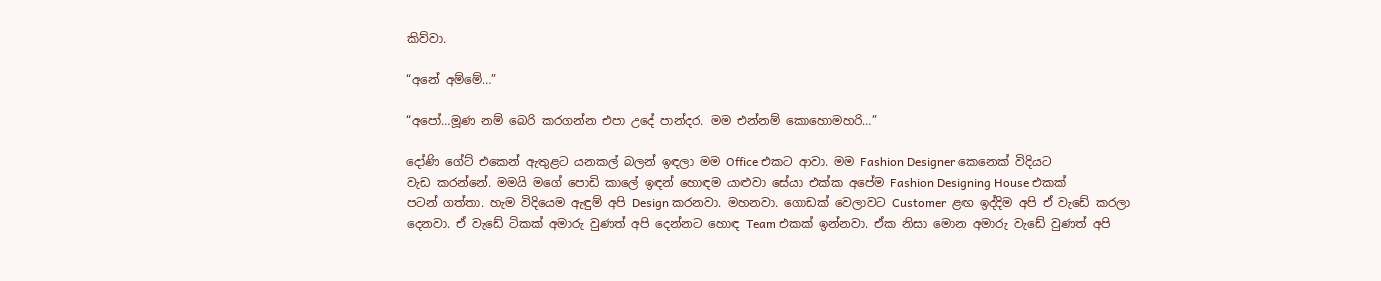කිව්වා.

“අනේ අම්මේ…”

“අපෝ…මූණ නම් බෙරි කරගන්න එපා උදේ පාන්දර. මම එන්නම් කොහොමහරි…”

දෝණි ගේට් එකෙන් ඇතුළට යනකල් බලන් ඉඳලා මම Office එකට ආවා. මම Fashion Designer කෙනෙක් විදියට
වැඩ කරන්නේ. මමයි මගේ පොඩි කාලේ ඉඳන් හොඳම යාළුවා සේයා එක්ක අපේම Fashion Designing House එකක්
පටන් ගත්තා. හැම විදියෙම ඇඳුම් අපි Design කරනවා. මහනවා. ගොඩක් වෙලාවට Customer  ළඟ ඉද්දිම අපි ඒ වැඩේ කරලා දෙනවා. ඒ වැඩේ ටිකක් අමාරු වුණත් අපි දෙන්නට හොඳ Team එකක් ඉන්නවා. ඒක නිසා මොන අමාරු වැඩේ වුණත් අපි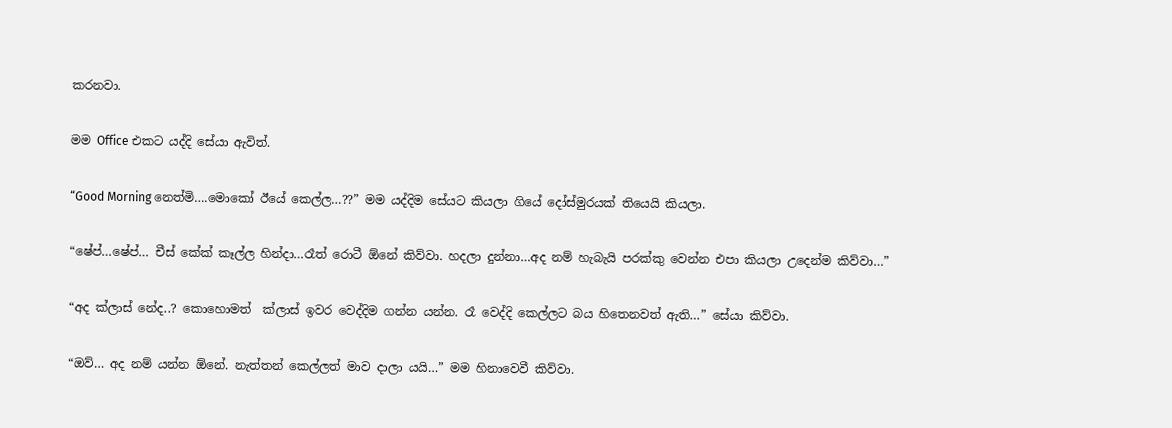කරනවා.

මම Office එකට යද්දි සේයා ඇවිත්.

“Good Morning නෙත්මි….මොකෝ ඊයේ කෙල්ල…??” මම යද්දිම සේයට කියලා ගියේ දෝස්මුරයක් තියෙයි කියලා.

“ෂේප්…ෂේප්… චීස් කේක් කෑල්ල හින්දා…රෑත් රොටී ඕනේ කිව්වා. හදලා දුන්නා…අද නම් හැබැයි පරක්කු වෙන්න එපා කියලා උදෙන්ම කිව්වා…”

“අද ක්ලාස් නේද..? කොහොමත්  ක්ලාස් ඉවර වෙද්දිම ගන්න යන්න. රෑ වෙද්දි කෙල්ලට බය හිතෙනවත් ඇති…” සේයා කිව්වා.

“ඔව්… අද නම් යන්න ඕනේ. නැත්තන් කෙල්ලත් මාව දාලා යයි…” මම හිනාවෙවී කිව්වා.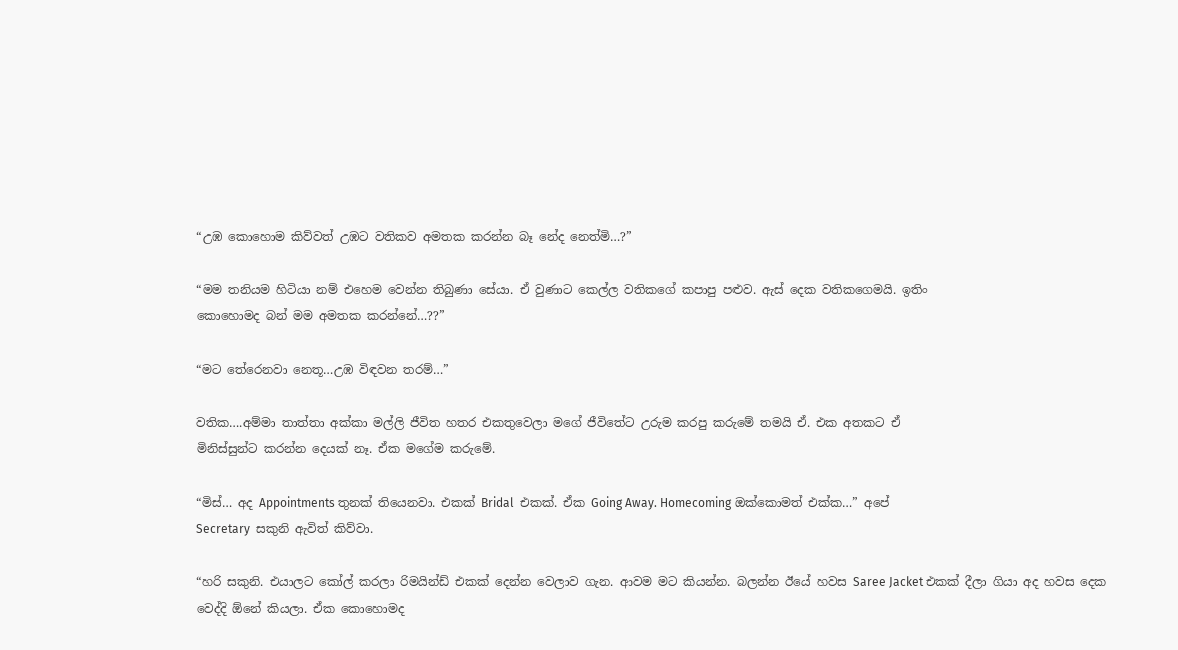“උඹ කොහොම කිව්වත් උඹට වතිකව අමතක කරන්න බෑ නේද නෙත්මි…?”

“මම තනියම හිටියා නම් එහෙම වෙන්න තිබුණා සේයා. ඒ වුණාට කෙල්ල වතිකගේ කපාපු පළුව. ඇස් දෙක වතිකගෙමයි. ඉතිං
කොහොමද බන් මම අමතක කරන්නේ…??”

“මට තේරෙනවා නෙතූ…උඹ විඳවන තරම්…”

වතික….අම්මා තාත්තා අක්කා මල්ලි ජීවිත හතර එකතුවෙලා මගේ ජීවිතේට උරුම කරපු කරුමේ තමයි ඒ. එක අතකට ඒ
මිනිස්සුන්ට කරන්න දෙයක් නෑ. ඒක මගේම කරුමේ.

“මිස්… අද Appointments තුනක් තියෙනවා. එකක් Bridal  එකක්. ඒක Going Away. Homecoming ඔක්කොමත් එක්ක…” අපේ
Secretary  සකුනි ඇවිත් කිව්වා.

“හරි සකුනි. එයාලට කෝල් කරලා රිමයින්ඩ් එකක් දෙන්න වෙලාව ගැන. ආවම මට කියන්න. බලන්න ඊයේ හවස Saree Jacket එකක් දීලා ගියා අද හවස දෙක වෙද්දි ඕනේ කියලා. ඒක කොහොමද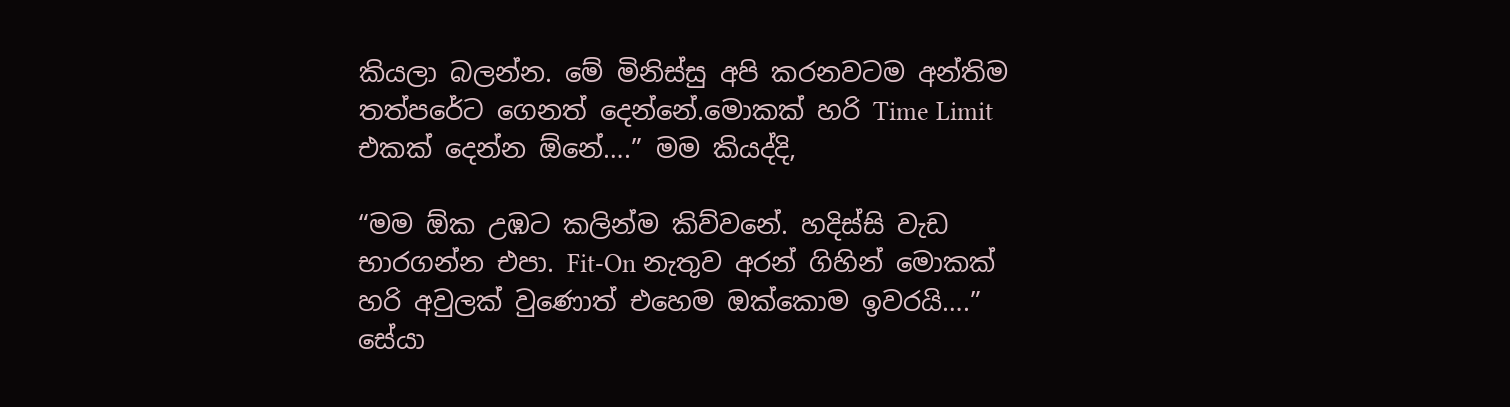කියලා බලන්න. මේ මිනිස්සු අපි කරනවටම අන්තිම
තත්පරේට ගෙනත් දෙන්නේ.මොකක් හරි Time Limit එකක් දෙන්න ඕනේ….” මම කියද්දි,

“මම ඕක උඹට කලින්ම කිව්වනේ. හදිස්සි වැඩ භාරගන්න එපා. Fit-On නැතුව අරන් ගිහින් මොකක්
හරි අවුලක් වුණොත් එහෙම ඔක්කොම ඉවරයි….” සේයා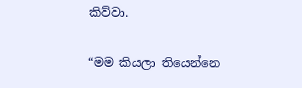කිව්වා.

“මම කියලා තියෙන්නෙ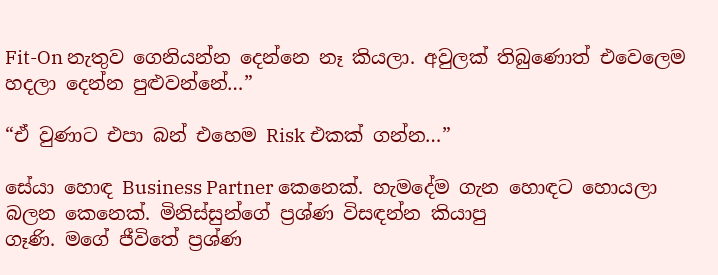Fit-On නැතුව ගෙනියන්න දෙන්නෙ නෑ කියලා. අවුලක් තිබුණොත් එවෙලෙම හදලා දෙන්න පුළුවන්නේ…”

“ඒ වුණාට එපා බන් එහෙම Risk එකක් ගන්න…”

සේයා හොඳ Business Partner කෙනෙක්. හැමදේම ගැන හොඳට හොයලා බලන කෙනෙක්. මිනිස්සුන්ගේ ප්‍රශ්ණ විසඳන්න කියාපු
ගෑණි. මගේ ජීවිතේ ප්‍රශ්ණ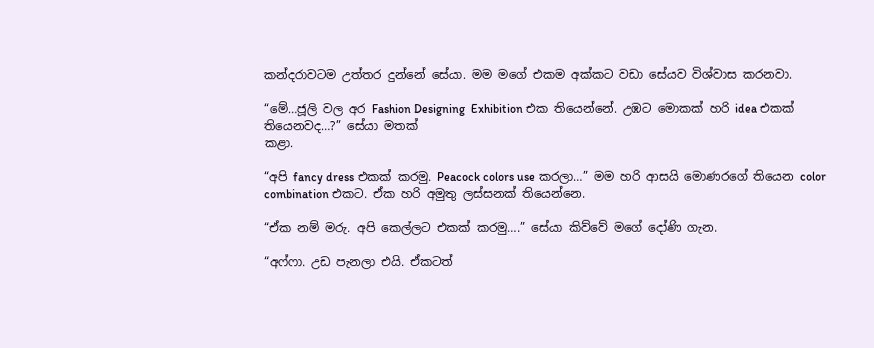කන්දරාවටම උත්තර දුන්නේ සේයා. මම මගේ එකම අක්කට වඩා සේයව විශ්වාස කරනවා.

“මේ…ජූලි වල අර Fashion Designing  Exhibition එක තියෙන්නේ. උඹට මොකක් හරි idea එකක් තියෙනවද…?” සේයා මතක්
කළා.

“අපි fancy dress එකක් කරමු. Peacock colors use කරලා…” මම හරි ආසයි මොණරගේ තියෙන color combination එකට. ඒක හරි අමුතු ලස්සනක් තියෙන්නෙ.

“ඒක නම් මරු. අපි කෙල්ලට එකක් කරමු….” සේයා කිව්වේ මගේ දෝණි ගැන.

“අෆ්ෆා. උඩ පැනලා එයි. ඒකටත්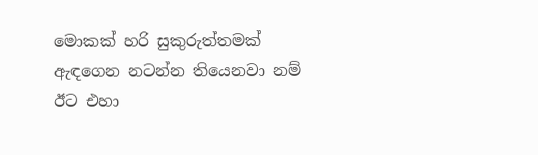මොකක් හරි සුකුරුත්තමක් ඇඳගෙන නටන්න තියෙනවා නම් ඊට එහා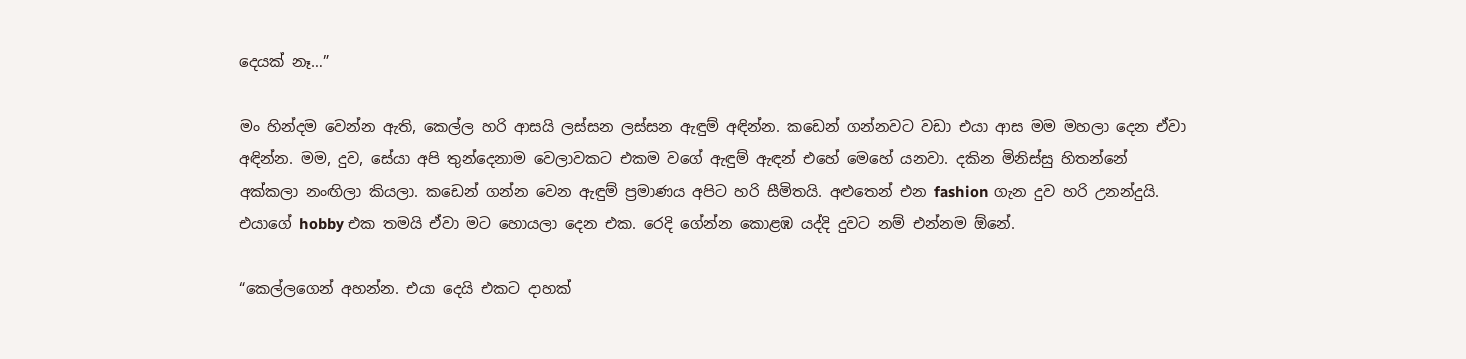දෙයක් නෑ…”

මං හින්දම වෙන්න ඇති, කෙල්ල හරි ආසයි ලස්සන ලස්සන ඇඳුම් අඳින්න. කඩෙන් ගන්නවට වඩා එයා ආස මම මහලා දෙන ඒවා
අඳින්න. මම, දුව, සේයා අපි තුන්දෙනාම වෙලාවකට එකම වගේ ඇඳුම් ඇඳන් එහේ මෙහේ යනවා. දකින මිනිස්සු හිතන්නේ
අක්කලා නංඟිලා කියලා. කඩෙන් ගන්න වෙන ඇඳුම් ප්‍රමාණය අපිට හරි සීමිතයි. අළුතෙන් එන fashion ගැන දුව හරි උනන්දුයි.
එයාගේ hobby එක තමයි ඒවා මට හොයලා දෙන එක. රෙදි ගේන්න කොළඹ යද්දි දුවට නම් එන්නම ඕනේ.

“කෙල්ලගෙන් අහන්න. එයා දෙයි එකට දාහක්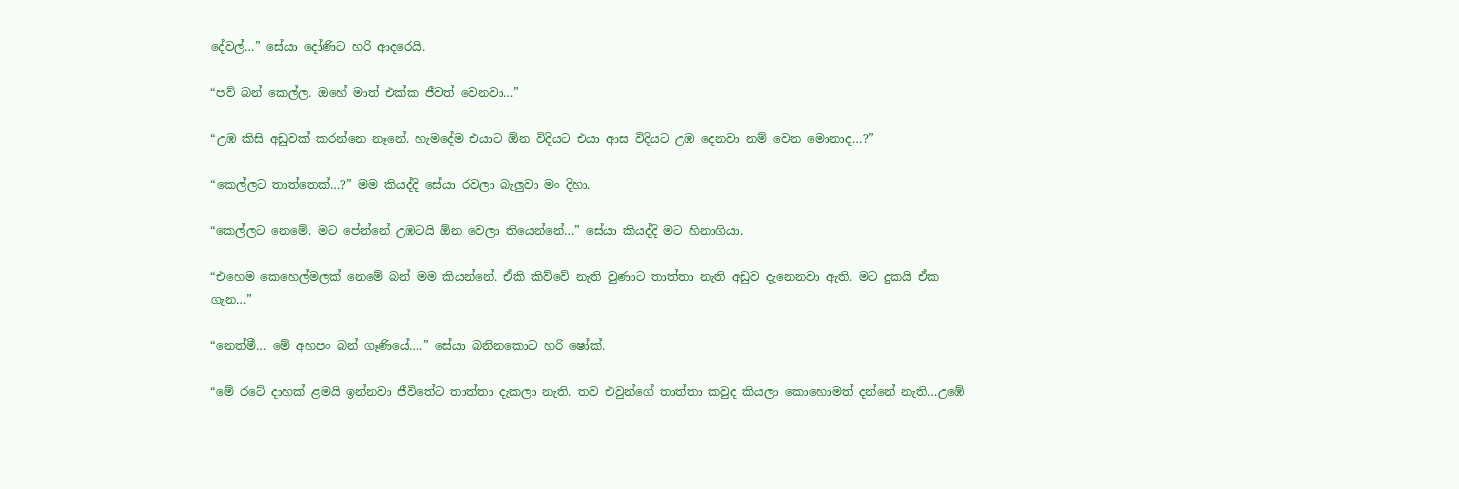දේවල්…” සේයා දෝණිට හරි ආදරෙයි.

“පව් බන් කෙල්ල. ඔහේ මාත් එක්ක ජීවත් වෙනවා…”

“උඹ කිසි අඩුවක් කරන්නෙ නෑනේ. හැමදේම එයාට ඕන විදියට එයා ආස විදියට උඹ දෙනවා නම් වෙන මොනාද…?”

“කෙල්ලට තාත්තෙක්…?” මම කියද්දි සේයා රවලා බැලුවා මං දිහා.

“කෙල්ලට නෙමේ. මට පේන්නේ උඹටයි ඕන වෙලා තියෙන්නේ…” සේයා කියද්දි මට හිනාගියා.

“එහෙම කෙහෙල්මලක් නෙමේ බන් මම කියන්නේ. ඒකි කිව්වේ නැති වුණාට තාත්තා නැති අඩුව දැනෙනවා ඇති. මට දුකයි ඒක
ගැන…”

“නෙත්මී… මේ අහපං බන් ගෑණියේ….” සේයා බනිනකොට හරි ෂෝක්.

“මේ රටේ දාහක් ළමයි ඉන්නවා ජීවිතේට තාත්තා දැකලා නැති. තව එවුන්ගේ තාත්තා කවුද කියලා කොහොමත් දන්නේ නැති…උඹේ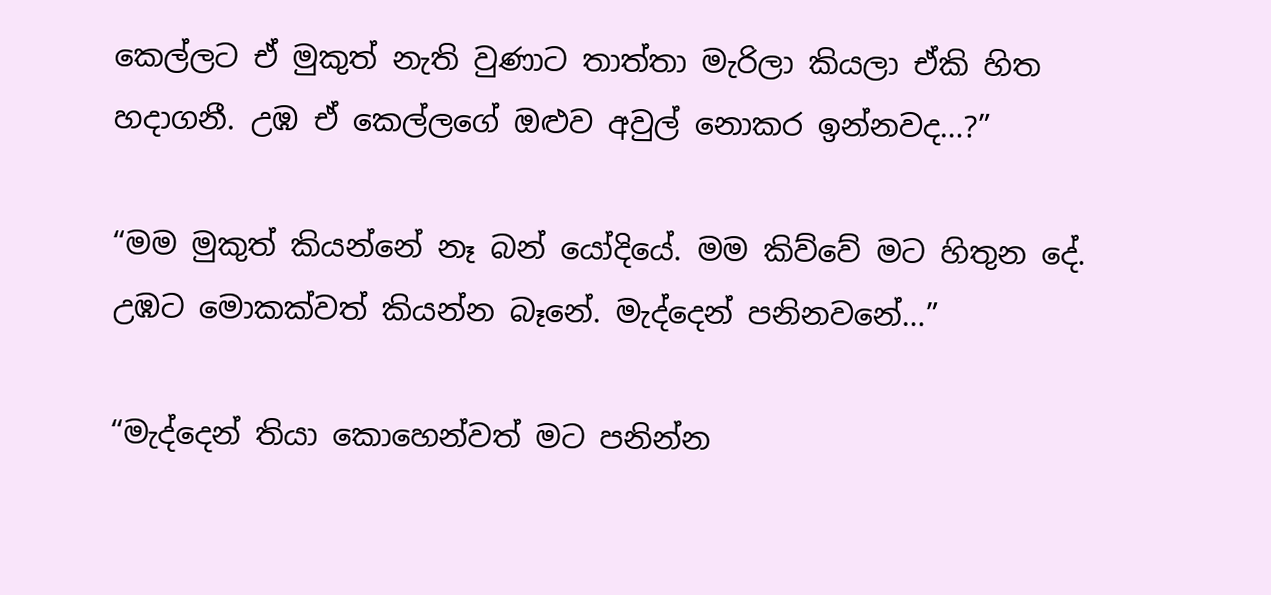කෙල්ලට ඒ මුකුත් නැති වුණාට තාත්තා මැරිලා කියලා ඒකි හිත හදාගනී. උඹ ඒ කෙල්ලගේ ඔළුව අවුල් නොකර ඉන්නවද…?”

“මම මුකුත් කියන්නේ නෑ බන් යෝදියේ. මම කිව්වේ මට හිතුන දේ. උඹට මොකක්වත් කියන්න බෑනේ. මැද්දෙන් පනිනවනේ…”

“මැද්දෙන් තියා කොහෙන්වත් මට පනින්න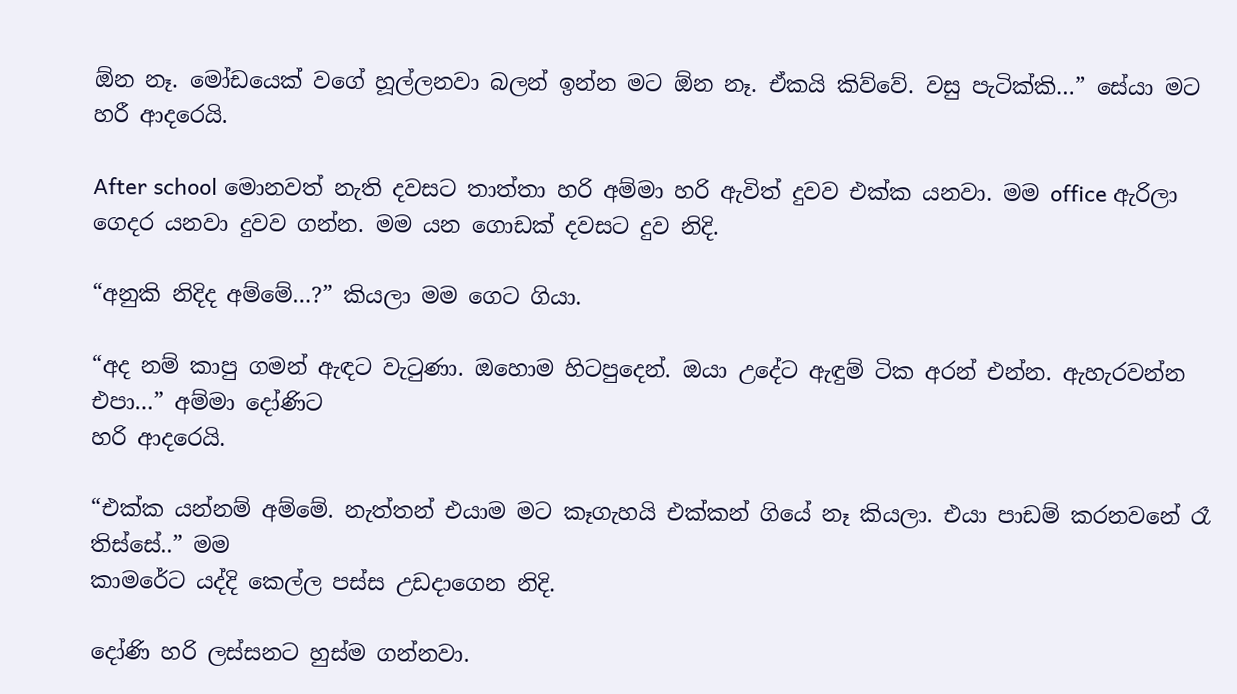ඕන නෑ. මෝඩයෙක් වගේ හූල්ලනවා බලන් ඉන්න මට ඕන නෑ. ඒකයි කිව්වේ. වසු පැටික්කි…” සේයා මට හරී ආදරෙයි.

After school මොනවත් නැති දවසට තාත්තා හරි අම්මා හරි ඇවිත් දුවව එක්ක යනවා. මම office ඇරිලා ගෙදර යනවා දුවව ගන්න. මම යන ගොඩක් දවසට දුව නිදි.

“අනුකි නිදිද අම්මේ…?” කියලා මම ගෙට ගියා.

“අද නම් කාපු ගමන් ඇඳට වැටුණා. ඔහොම හිටපුදෙන්. ඔයා උදේට ඇඳුම් ටික අරන් එන්න. ඇහැරවන්න එපා…” අම්මා දෝණිට
හරි ආදරෙයි.

“එක්ක යන්නම් අම්මේ. නැත්තන් එයාම මට කෑගැහයි එක්කන් ගියේ නෑ කියලා. එයා පාඩම් කරනවනේ රෑ තිස්සේ..” මම
කාමරේට යද්දි කෙල්ල පස්ස උඩදාගෙන නිදි.

දෝණි හරි ලස්සනට හුස්ම ගන්නවා.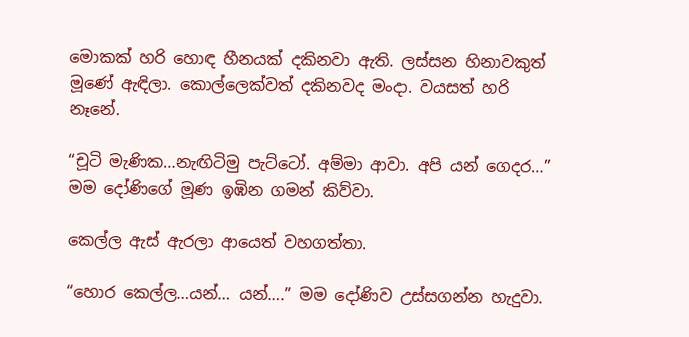මොකක් හරි හොඳ හීනයක් දකිනවා ඇති. ලස්සන හිනාවකුත් මූණේ ඇඳිලා. කොල්ලෙක්වත් දකිනවද මංදා. වයසත් හරි නෑනේ.

“චූටි මැණික…නැඟිටිමු පැට්ටෝ. අම්මා ආවා. අපි යන් ගෙදර…” මම දෝණිගේ මූණ ඉඹින ගමන් කිව්වා.

කෙල්ල ඇස් ඇරලා ආයෙත් වහගත්තා.

“හොර කෙල්ල…යන්… යන්….” මම දෝණිව උස්සගන්න හැදුවා.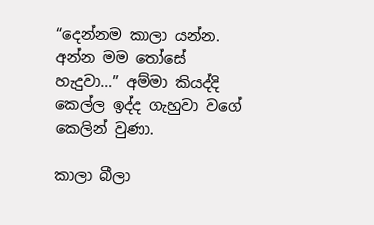“දෙන්නම කාලා යන්න. අන්න මම තෝසේ හැදුවා…” අම්මා කියද්දි කෙල්ල ඉද්ද ගැහුවා වගේ කෙලින් වුණා.

කාලා බීලා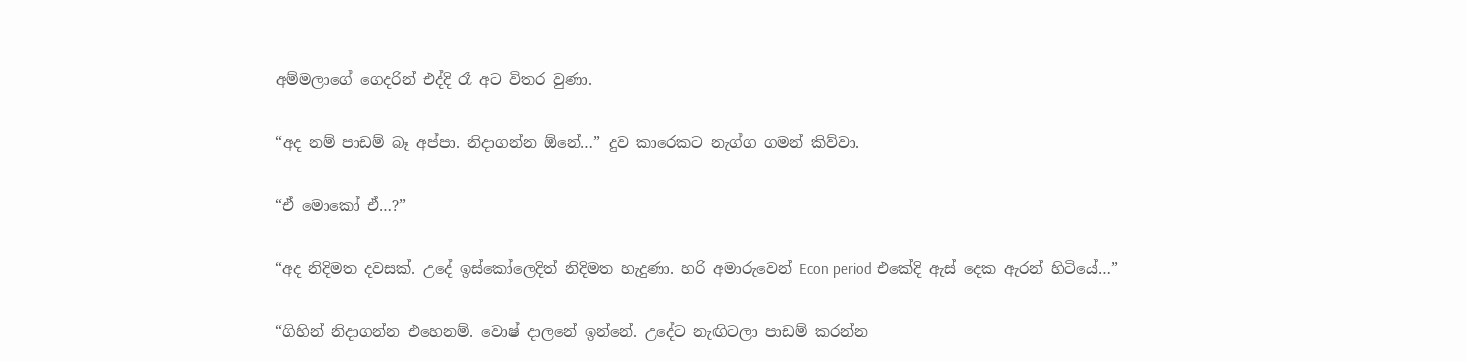අම්මලාගේ ගෙදරින් එද්දි රෑ අට විතර වුණා.

“අද නම් පාඩම් බෑ අප්පා. නිදාගන්න ඕනේ…” දුව කාරෙකට නැග්ග ගමන් කිව්වා.

“ඒ මොකෝ ඒ…?”

“අද නිදිමත දවසක්. උදේ ඉස්කෝලෙදිත් නිදිමත හැදුණා. හරි අමාරුවෙන් Econ period එකේදි ඇස් දෙක ඇරන් හිටියේ…”

“ගිහින් නිදාගන්න එහෙනම්. වොෂ් දාලනේ ඉන්නේ. උදේට නැඟිටලා පාඩම් කරන්න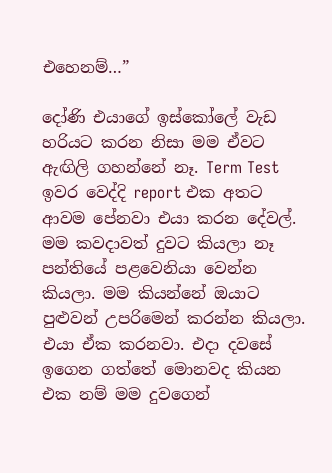එහෙනම්…”

දෝණි එයාගේ ඉස්කෝලේ වැඩ හරියට කරන නිසා මම ඒවට ඇඟිලි ගහන්නේ නෑ. Term Test ඉවර වෙද්දි report එක අතට ආවම පේනවා එයා කරන දේවල්. මම කවදාවත් දුවට කියලා නෑ පන්තියේ පළවෙනියා වෙන්න කියලා. මම කියන්නේ ඔයාට පුළුවන් උපරිමෙන් කරන්න කියලා. එයා ඒක කරනවා. එදා දවසේ ඉගෙන ගත්තේ මොනවද කියන එක නම් මම දුවගෙන්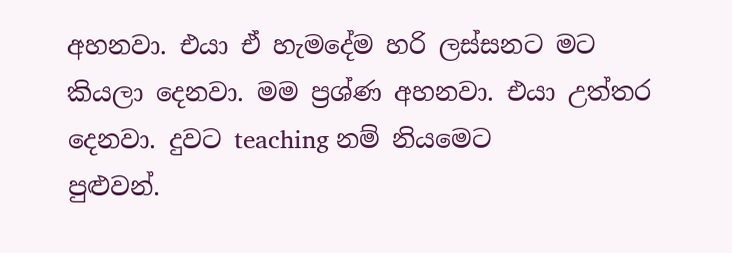අහනවා. එයා ඒ හැමදේම හරි ලස්සනට මට කියලා දෙනවා. මම ප්‍රශ්ණ අහනවා. එයා උත්තර දෙනවා. දුවට teaching නම් නියමෙට
පුළුවන්.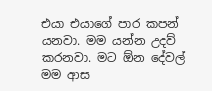එයා එයාගේ පාර කපන් යනවා. මම යන්න උදව් කරනවා. මට ඕන දේවල් මම ආස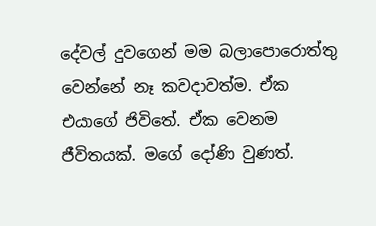දේවල් දුවගෙන් මම බලාපොරොත්තු
වෙන්නේ නෑ කවදාවත්ම. ඒක එයාගේ ජිවිතේ. ඒක වෙනම ජීවිතයක්. මගේ දෝණි වුණත්.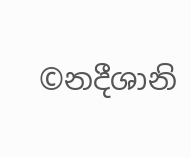©නදීශානි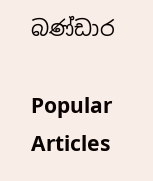බණ්ඩාර

Popular Articles